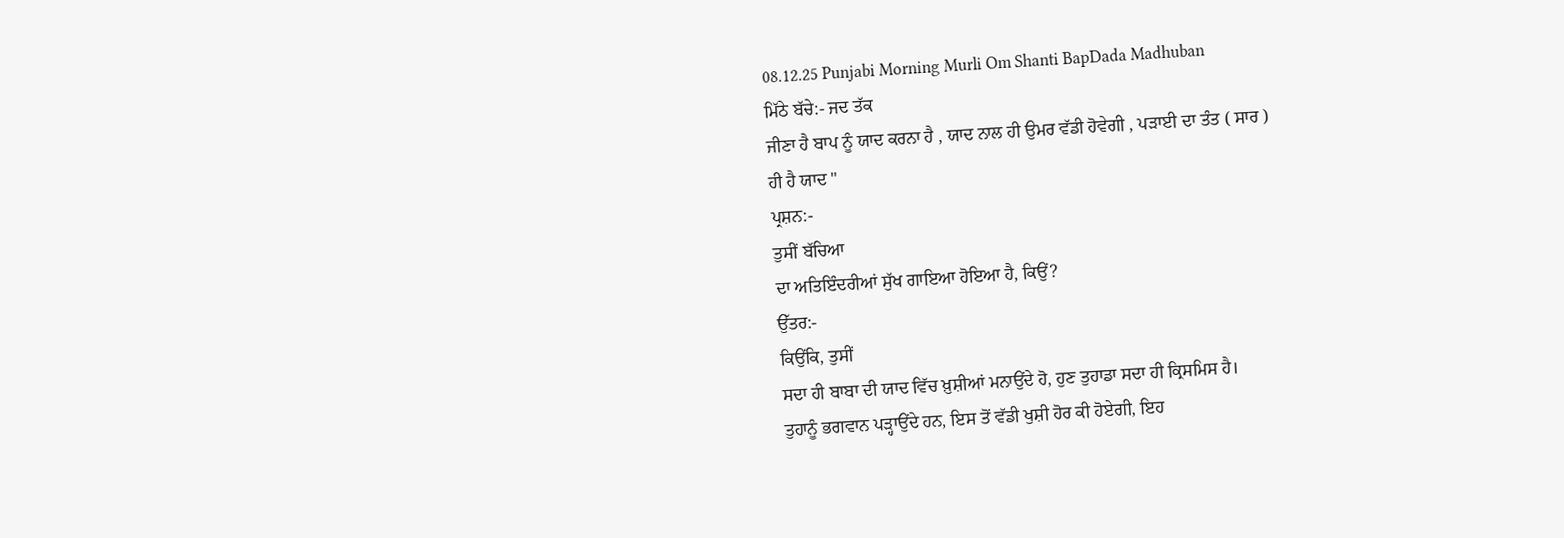08.12.25 Punjabi Morning Murli Om Shanti BapDada Madhuban
ਮਿੱਠੇ ਬੱਚੇ:- ਜਦ ਤੱਕ
ਜੀਣਾ ਹੈ ਬਾਪ ਨੂੰ ਯਾਦ ਕਰਨਾ ਹੈ , ਯਾਦ ਨਾਲ ਹੀ ਉਮਰ ਵੱਡੀ ਹੋਵੇਗੀ , ਪੜਾਈ ਦਾ ਤੰਤ ( ਸਾਰ )
ਹੀ ਹੈ ਯਾਦ "
ਪ੍ਰਸ਼ਨ:-
ਤੁਸੀਂ ਬੱਚਿਆ
ਦਾ ਅਤਿਇੰਦਰੀਆਂ ਸੁੱਖ ਗਾਇਆ ਹੋਇਆ ਹੈ, ਕਿਉਂ?
ਉੱਤਰ:-
ਕਿਉਂਕਿ, ਤੁਸੀਂ
ਸਦਾ ਹੀ ਬਾਬਾ ਦੀ ਯਾਦ ਵਿੱਚ ਖ਼ੁਸ਼ੀਆਂ ਮਨਾਉਂਦੇ ਹੋ, ਹੁਣ ਤੁਹਾਡਾ ਸਦਾ ਹੀ ਕ੍ਰਿਸਮਿਸ ਹੈ।
ਤੁਹਾਨੂੰ ਭਗਵਾਨ ਪੜ੍ਹਾਉਂਦੇ ਹਨ, ਇਸ ਤੋਂ ਵੱਡੀ ਖੁਸ਼ੀ ਹੋਰ ਕੀ ਹੋਏਗੀ, ਇਹ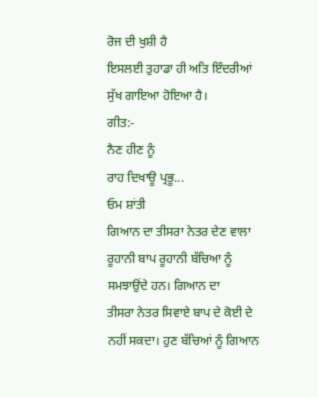ਰੋਜ ਦੀ ਖੁਸ਼ੀ ਹੈ
ਇਸਲਈ ਤੁਹਾਡਾ ਹੀ ਅਤਿ ਇੰਦਰੀਆਂ ਸੁੱਖ ਗਾਇਆ ਹੋਇਆ ਹੈ।
ਗੀਤ:-
ਨੈਣ ਹੀਣ ਨੂੰ
ਰਾਹ ਦਿਖਾਊ ਪ੍ਰਭੂ...
ਓਮ ਸ਼ਾਂਤੀ
ਗਿਆਨ ਦਾ ਤੀਸਰਾ ਨੇਤਰ ਦੇਣ ਵਾਲਾ ਰੂਹਾਨੀ ਬਾਪ ਰੂਹਾਨੀ ਬੱਚਿਆ ਨੂੰ ਸਮਝਾਉਂਦੇ ਹਨ। ਗਿਆਨ ਦਾ
ਤੀਸਰਾ ਨੇਤਰ ਸਿਵਾਏ ਬਾਪ ਦੇ ਕੋਈ ਦੇ ਨਹੀਂ ਸਕਦਾ। ਹੁਣ ਬੱਚਿਆਂ ਨੂੰ ਗਿਆਨ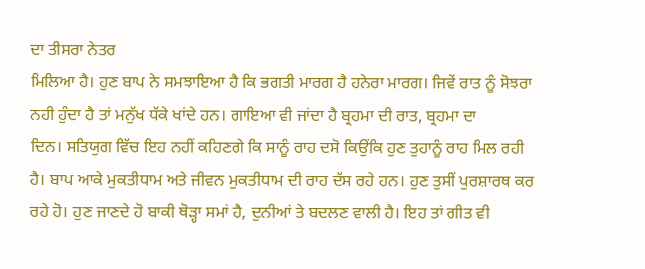ਦਾ ਤੀਸਰਾ ਨੇਤਰ
ਮਿਲਿਆ ਹੈ। ਹੁਣ ਬਾਪ ਨੇ ਸਮਝਾਇਆ ਹੈ ਕਿ ਭਗਤੀ ਮਾਰਗ ਹੈ ਹਨੇਰਾ ਮਾਰਗ। ਜਿਵੇਂ ਰਾਤ ਨੂੰ ਸੋਝਰਾ
ਨਹੀ ਹੁੰਦਾ ਹੈ ਤਾਂ ਮਨੁੱਖ ਧੱਕੇ ਖਾਂਦੇ ਹਨ। ਗਾਇਆ ਵੀ ਜਾਂਦਾ ਹੈ ਬ੍ਰਹਮਾ ਦੀ ਰਾਤ, ਬ੍ਰਹਮਾ ਦਾ
ਦਿਨ। ਸਤਿਯੁਗ ਵਿੱਚ ਇਹ ਨਹੀਂ ਕਹਿਣਗੇ ਕਿ ਸਾਨੂੰ ਰਾਹ ਦਸੋ ਕਿਉਂਕਿ ਹੁਣ ਤੁਹਾਨੂੰ ਰਾਹ ਮਿਲ ਰਹੀ
ਹੈ। ਬਾਪ ਆਕੇ ਮੁਕਤੀਧਾਮ ਅਤੇ ਜੀਵਨ ਮੁਕਤੀਧਾਮ ਦੀ ਰਾਹ ਦੱਸ ਰਹੇ ਹਨ। ਹੁਣ ਤੁਸੀਂ ਪੁਰਸ਼ਾਰਥ ਕਰ
ਰਹੇ ਹੋ। ਹੁਣ ਜਾਣਦੇ ਹੋ ਬਾਕੀ ਥੋੜ੍ਹਾ ਸਮਾਂ ਹੈ, ਦੁਨੀਆਂ ਤੇ ਬਦਲਣ ਵਾਲੀ ਹੈ। ਇਹ ਤਾਂ ਗੀਤ ਵੀ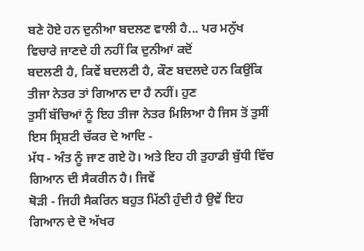ਬਣੇ ਹੋਏ ਹਨ ਦੁਨੀਆ ਬਦਲਣ ਵਾਲੀ ਹੈ... ਪਰ ਮਨੁੱਖ ਵਿਚਾਰੇ ਜਾਣਦੇ ਹੀ ਨਹੀਂ ਕਿ ਦੁਨੀਆਂ ਕਦੋਂ
ਬਦਲਣੀ ਹੈ, ਕਿਵੇਂ ਬਦਲਣੀ ਹੈ, ਕੌਣ ਬਦਲਦੇ ਹਨ ਕਿਉਂਕਿ ਤੀਜਾ ਨੇਤਰ ਤਾਂ ਗਿਆਨ ਦਾ ਹੈ ਨਹੀਂ। ਹੁਣ
ਤੁਸੀਂ ਬੱਚਿਆਂ ਨੂੰ ਇਹ ਤੀਜਾ ਨੇਤਰ ਮਿਲਿਆ ਹੈ ਜਿਸ ਤੋਂ ਤੁਸੀਂ ਇਸ ਸ੍ਰਿਸ਼ਟੀ ਚੱਕਰ ਦੇ ਆਦਿ -
ਮੱਧ - ਅੰਤ ਨੂੰ ਜਾਣ ਗਏ ਹੋ। ਅਤੇ ਇਹ ਹੀ ਤੁਹਾਡੀ ਬੁੱਧੀ ਵਿੱਚ ਗਿਆਨ ਦੀ ਸੈਕਰੀਨ ਹੈ। ਜਿਵੇਂ
ਥੋੜੀ - ਜਿਹੀ ਸੈਕਰਿਨ ਬਹੁਤ ਮਿੱਠੀ ਹੁੰਦੀ ਹੈ ਉਵੇਂ ਇਹ ਗਿਆਨ ਦੇ ਦੋ ਅੱਖਰ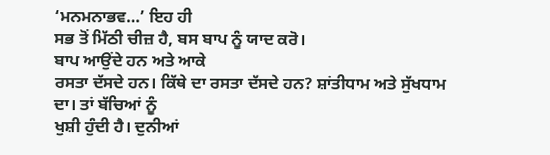‘ਮਨਮਨਾਭਵ…’ ਇਹ ਹੀ
ਸਭ ਤੋਂ ਮਿੱਠੀ ਚੀਜ਼ ਹੈ, ਬਸ ਬਾਪ ਨੂੰ ਯਾਦ ਕਰੋ।
ਬਾਪ ਆਉਂਦੇ ਹਨ ਅਤੇ ਆਕੇ
ਰਸਤਾ ਦੱਸਦੇ ਹਨ। ਕਿੱਥੇ ਦਾ ਰਸਤਾ ਦੱਸਦੇ ਹਨ? ਸ਼ਾਂਤੀਧਾਮ ਅਤੇ ਸੁੱਖਧਾਮ ਦਾ। ਤਾਂ ਬੱਚਿਆਂ ਨੂੰ
ਖੁਸ਼ੀ ਹੁੰਦੀ ਹੈ। ਦੁਨੀਆਂ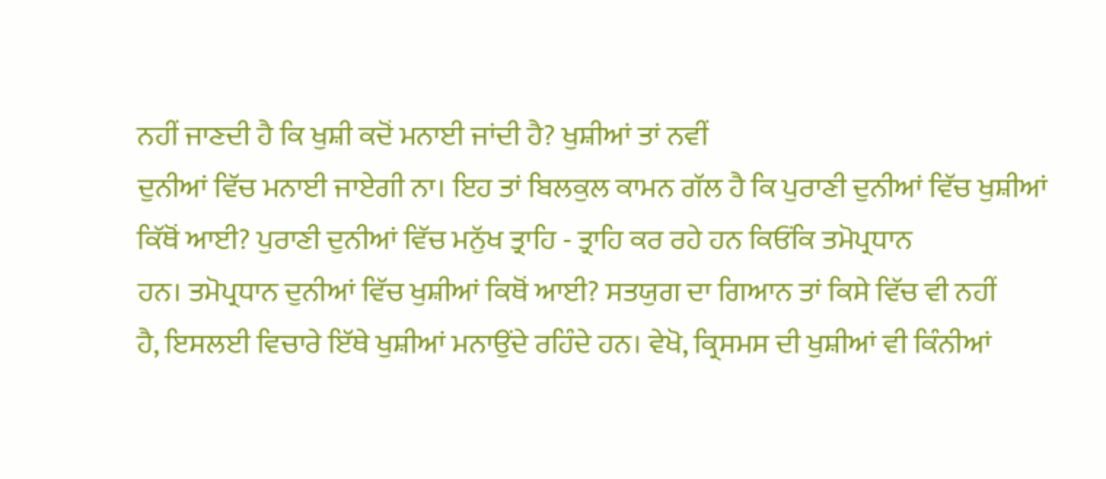ਨਹੀਂ ਜਾਣਦੀ ਹੈ ਕਿ ਖੁਸ਼ੀ ਕਦੋਂ ਮਨਾਈ ਜਾਂਦੀ ਹੈ? ਖੁਸ਼ੀਆਂ ਤਾਂ ਨਵੀਂ
ਦੁਨੀਆਂ ਵਿੱਚ ਮਨਾਈ ਜਾਏਗੀ ਨਾ। ਇਹ ਤਾਂ ਬਿਲਕੁਲ ਕਾਮਨ ਗੱਲ ਹੈ ਕਿ ਪੁਰਾਣੀ ਦੁਨੀਆਂ ਵਿੱਚ ਖੁਸ਼ੀਆਂ
ਕਿੱਥੋਂ ਆਈ? ਪੁਰਾਣੀ ਦੁਨੀਆਂ ਵਿੱਚ ਮਨੁੱਖ ਤ੍ਰਾਹਿ - ਤ੍ਰਾਹਿ ਕਰ ਰਹੇ ਹਨ ਕਿਓਂਕਿ ਤਮੋਪ੍ਰਧਾਨ
ਹਨ। ਤਮੋਪ੍ਰਧਾਨ ਦੁਨੀਆਂ ਵਿੱਚ ਖੁਸ਼ੀਆਂ ਕਿਥੋਂ ਆਈ? ਸਤਯੁਗ ਦਾ ਗਿਆਨ ਤਾਂ ਕਿਸੇ ਵਿੱਚ ਵੀ ਨਹੀਂ
ਹੈ, ਇਸਲਈ ਵਿਚਾਰੇ ਇੱਥੇ ਖੁਸ਼ੀਆਂ ਮਨਾਉਂਦੇ ਰਹਿੰਦੇ ਹਨ। ਵੇਖੋ, ਕ੍ਰਿਸਮਸ ਦੀ ਖੁਸ਼ੀਆਂ ਵੀ ਕਿੰਨੀਆਂ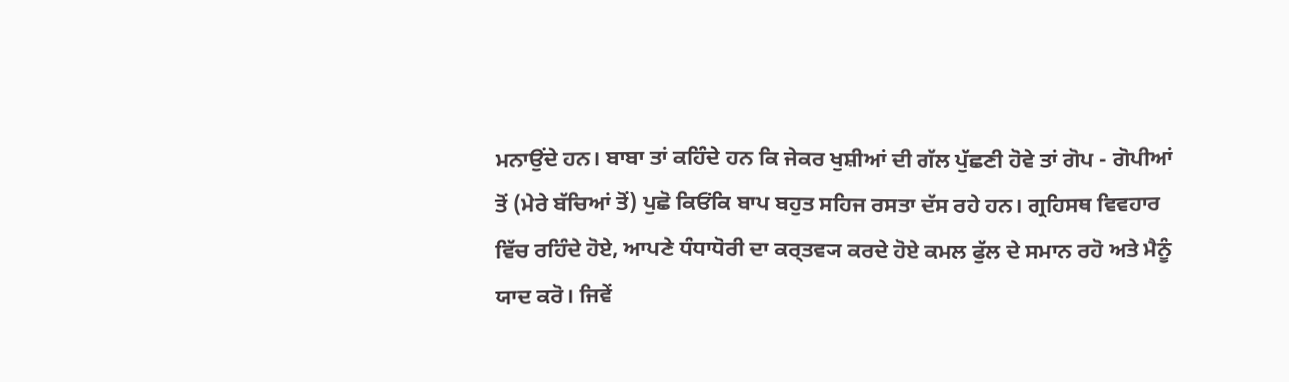ਮਨਾਉਂਦੇ ਹਨ। ਬਾਬਾ ਤਾਂ ਕਹਿੰਦੇ ਹਨ ਕਿ ਜੇਕਰ ਖੁਸ਼ੀਆਂ ਦੀ ਗੱਲ ਪੁੱਛਣੀ ਹੋਵੇ ਤਾਂ ਗੋਪ - ਗੋਪੀਆਂ
ਤੋਂ (ਮੇਰੇ ਬੱਚਿਆਂ ਤੋਂ) ਪੁਛੋ ਕਿਓਂਕਿ ਬਾਪ ਬਹੁਤ ਸਹਿਜ ਰਸਤਾ ਦੱਸ ਰਹੇ ਹਨ। ਗ੍ਰਹਿਸਥ ਵਿਵਹਾਰ
ਵਿੱਚ ਰਹਿੰਦੇ ਹੋਏ, ਆਪਣੇ ਧੰਧਾਧੋਰੀ ਦਾ ਕਰ੍ਤਵ੍ਯ ਕਰਦੇ ਹੋਏ ਕਮਲ ਫੁੱਲ ਦੇ ਸਮਾਨ ਰਹੋ ਅਤੇ ਮੈਨੂੰ
ਯਾਦ ਕਰੋ। ਜਿਵੇਂ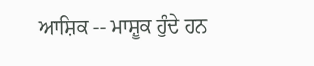ਆਸ਼ਿਕ -- ਮਾਸ਼ੂਕ ਹੁੰਦੇ ਹਨ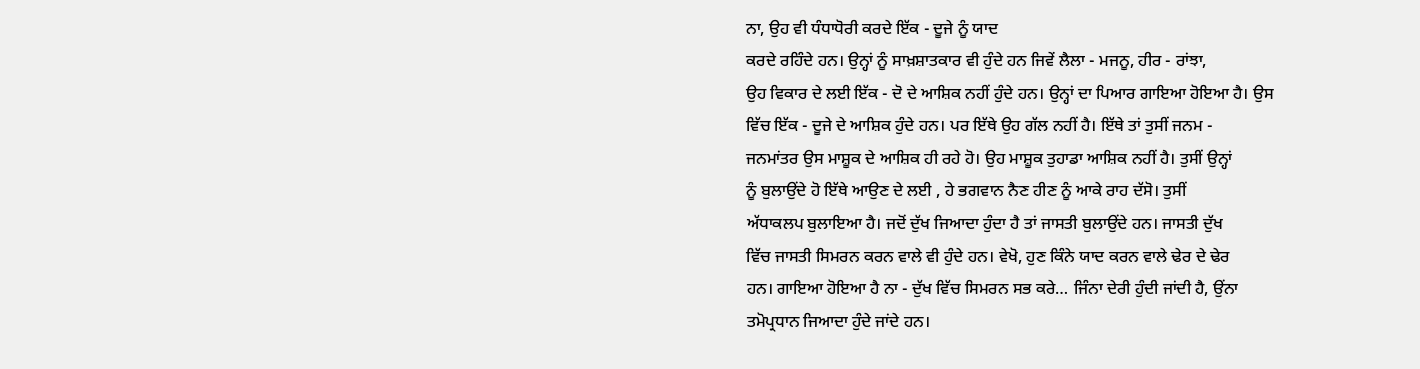ਨਾ, ਉਹ ਵੀ ਧੰਧਾਧੋਰੀ ਕਰਦੇ ਇੱਕ - ਦੂਜੇ ਨੂੰ ਯਾਦ
ਕਰਦੇ ਰਹਿੰਦੇ ਹਨ। ਉਨ੍ਹਾਂ ਨੂੰ ਸਾਖ਼ਸ਼ਾਤਕਾਰ ਵੀ ਹੁੰਦੇ ਹਨ ਜਿਵੇਂ ਲੈਲਾ - ਮਜਨੂ, ਹੀਰ - ਰਾਂਝਾ,
ਉਹ ਵਿਕਾਰ ਦੇ ਲਈ ਇੱਕ - ਦੋ ਦੇ ਆਸ਼ਿਕ ਨਹੀਂ ਹੁੰਦੇ ਹਨ। ਉਨ੍ਹਾਂ ਦਾ ਪਿਆਰ ਗਾਇਆ ਹੋਇਆ ਹੈ। ਉਸ
ਵਿੱਚ ਇੱਕ - ਦੂਜੇ ਦੇ ਆਸ਼ਿਕ ਹੁੰਦੇ ਹਨ। ਪਰ ਇੱਥੇ ਉਹ ਗੱਲ ਨਹੀਂ ਹੈ। ਇੱਥੇ ਤਾਂ ਤੁਸੀਂ ਜਨਮ -
ਜਨਮਾਂਤਰ ਉਸ ਮਾਸ਼ੂਕ ਦੇ ਆਸ਼ਿਕ ਹੀ ਰਹੇ ਹੋ। ਉਹ ਮਾਸ਼ੂਕ ਤੁਹਾਡਾ ਆਸ਼ਿਕ ਨਹੀਂ ਹੈ। ਤੁਸੀਂ ਉਨ੍ਹਾਂ
ਨੂੰ ਬੁਲਾਉਂਦੇ ਹੋ ਇੱਥੇ ਆਉਣ ਦੇ ਲਈ , ਹੇ ਭਗਵਾਨ ਨੈਣ ਹੀਣ ਨੂੰ ਆਕੇ ਰਾਹ ਦੱਸੋ। ਤੁਸੀਂ
ਅੱਧਾਕਲਪ ਬੁਲਾਇਆ ਹੈ। ਜਦੋਂ ਦੁੱਖ ਜਿਆਦਾ ਹੁੰਦਾ ਹੈ ਤਾਂ ਜਾਸਤੀ ਬੁਲਾਉਂਦੇ ਹਨ। ਜਾਸਤੀ ਦੁੱਖ
ਵਿੱਚ ਜਾਸਤੀ ਸਿਮਰਨ ਕਰਨ ਵਾਲੇ ਵੀ ਹੁੰਦੇ ਹਨ। ਵੇਖੋ, ਹੁਣ ਕਿੰਨੇ ਯਾਦ ਕਰਨ ਵਾਲੇ ਢੇਰ ਦੇ ਢੇਰ
ਹਨ। ਗਾਇਆ ਹੋਇਆ ਹੈ ਨਾ - ਦੁੱਖ ਵਿੱਚ ਸਿਮਰਨ ਸਭ ਕਰੇ… ਜਿੰਨਾ ਦੇਰੀ ਹੁੰਦੀ ਜਾਂਦੀ ਹੈ, ਉਂਨਾ
ਤਮੋਪ੍ਰਧਾਨ ਜਿਆਦਾ ਹੁੰਦੇ ਜਾਂਦੇ ਹਨ।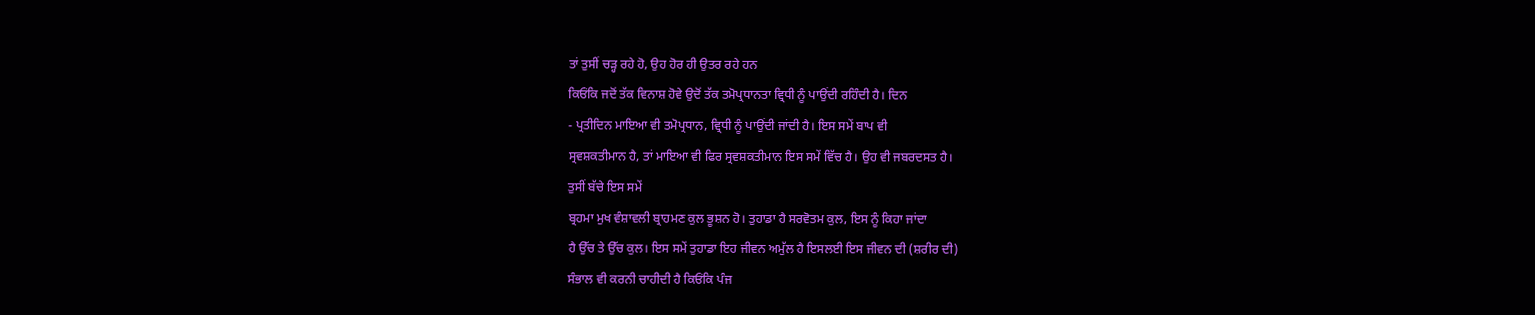ਤਾਂ ਤੁਸੀਂ ਚੜ੍ਹ ਰਹੇ ਹੋ, ਉਹ ਹੋਰ ਹੀ ਉਤਰ ਰਹੇ ਹਨ
ਕਿਓਂਕਿ ਜਦੋਂ ਤੱਕ ਵਿਨਾਸ਼ ਹੋਵੇ ਉਦੋਂ ਤੱਕ ਤਮੋਪ੍ਰਧਾਨਤਾ ਵ੍ਰਿਧੀ ਨੂੰ ਪਾਉਂਦੀ ਰਹਿੰਦੀ ਹੈ। ਦਿਨ
- ਪ੍ਰਤੀਦਿਨ ਮਾਇਆ ਵੀ ਤਮੋਪ੍ਰਧਾਨ, ਵ੍ਰਿਧੀ ਨੂੰ ਪਾਉਂਦੀ ਜਾਂਦੀ ਹੈ। ਇਸ ਸਮੇਂ ਬਾਪ ਵੀ
ਸ੍ਰਵਸ਼ਕਤੀਮਾਨ ਹੈ, ਤਾਂ ਮਾਇਆ ਵੀ ਫਿਰ ਸ੍ਰਵਸ਼ਕਤੀਮਾਨ ਇਸ ਸਮੇਂ ਵਿੱਚ ਹੈ। ਉਹ ਵੀ ਜਬਰਦਸਤ ਹੈ।
ਤੁਸੀਂ ਬੱਚੇ ਇਸ ਸਮੇਂ
ਬ੍ਰਹਮਾ ਮੁਖ ਵੰਸ਼ਾਵਲੀ ਬ੍ਰਾਹਮਣ ਕੁਲ ਭੂਸ਼ਨ ਹੋ। ਤੁਹਾਡਾ ਹੈ ਸਰਵੋਤਮ ਕੁਲ, ਇਸ ਨੂੰ ਕਿਹਾ ਜਾਂਦਾ
ਹੈ ਉੱਚ ਤੇ ਉੱਚ ਕੁਲ। ਇਸ ਸਮੇਂ ਤੁਹਾਡਾ ਇਹ ਜੀਵਨ ਅਮੁੱਲ ਹੈ ਇਸਲਈ ਇਸ ਜੀਵਨ ਦੀ (ਸ਼ਰੀਰ ਦੀ)
ਸੰਭਾਲ ਵੀ ਕਰਨੀ ਚਾਹੀਦੀ ਹੈ ਕਿਓਂਕਿ ਪੰਜ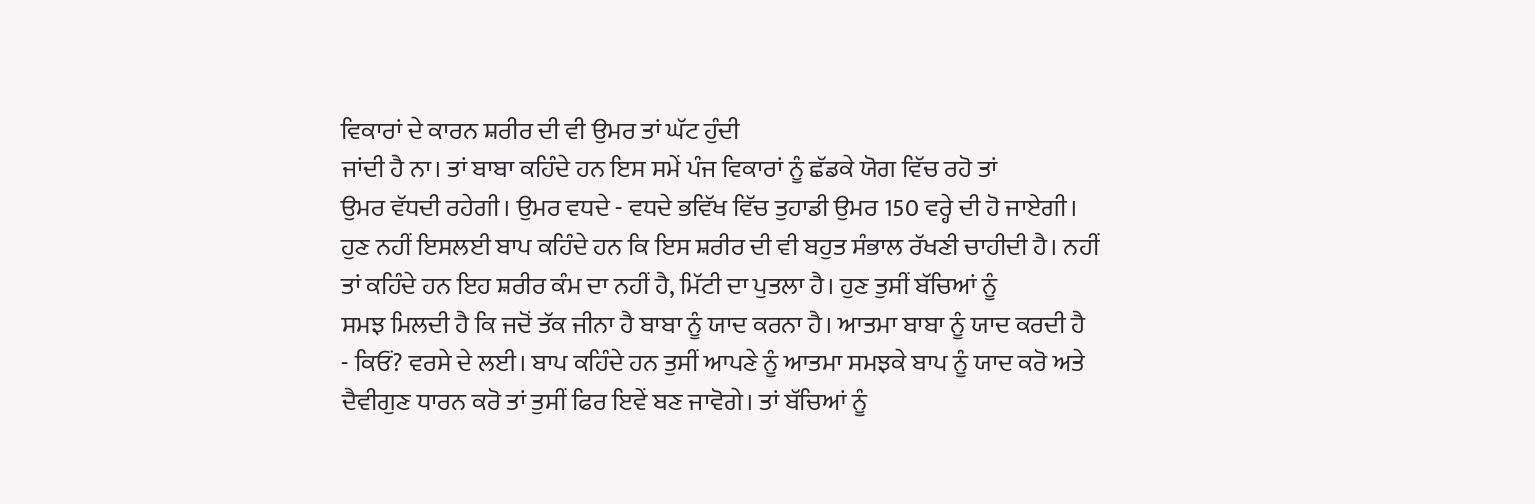ਵਿਕਾਰਾਂ ਦੇ ਕਾਰਨ ਸ਼ਰੀਰ ਦੀ ਵੀ ਉਮਰ ਤਾਂ ਘੱਟ ਹੁੰਦੀ
ਜਾਂਦੀ ਹੈ ਨਾ। ਤਾਂ ਬਾਬਾ ਕਹਿੰਦੇ ਹਨ ਇਸ ਸਮੇਂ ਪੰਜ ਵਿਕਾਰਾਂ ਨੂੰ ਛੱਡਕੇ ਯੋਗ ਵਿੱਚ ਰਹੋ ਤਾਂ
ਉਮਰ ਵੱਧਦੀ ਰਹੇਗੀ। ਉਮਰ ਵਧਦੇ - ਵਧਦੇ ਭਵਿੱਖ ਵਿੱਚ ਤੁਹਾਡੀ ਉਮਰ 150 ਵਰ੍ਹੇ ਦੀ ਹੋ ਜਾਏਗੀ।
ਹੁਣ ਨਹੀਂ ਇਸਲਈ ਬਾਪ ਕਹਿੰਦੇ ਹਨ ਕਿ ਇਸ ਸ਼ਰੀਰ ਦੀ ਵੀ ਬਹੁਤ ਸੰਭਾਲ ਰੱਖਣੀ ਚਾਹੀਦੀ ਹੈ। ਨਹੀਂ
ਤਾਂ ਕਹਿੰਦੇ ਹਨ ਇਹ ਸ਼ਰੀਰ ਕੰਮ ਦਾ ਨਹੀਂ ਹੈ, ਮਿੱਟੀ ਦਾ ਪੁਤਲਾ ਹੈ। ਹੁਣ ਤੁਸੀਂ ਬੱਚਿਆਂ ਨੂੰ
ਸਮਝ ਮਿਲਦੀ ਹੈ ਕਿ ਜਦੋਂ ਤੱਕ ਜੀਨਾ ਹੈ ਬਾਬਾ ਨੂੰ ਯਾਦ ਕਰਨਾ ਹੈ। ਆਤਮਾ ਬਾਬਾ ਨੂੰ ਯਾਦ ਕਰਦੀ ਹੈ
- ਕਿਓਂ? ਵਰਸੇ ਦੇ ਲਈ। ਬਾਪ ਕਹਿੰਦੇ ਹਨ ਤੁਸੀਂ ਆਪਣੇ ਨੂੰ ਆਤਮਾ ਸਮਝਕੇ ਬਾਪ ਨੂੰ ਯਾਦ ਕਰੋ ਅਤੇ
ਦੈਵੀਗੁਣ ਧਾਰਨ ਕਰੋ ਤਾਂ ਤੁਸੀਂ ਫਿਰ ਇਵੇਂ ਬਣ ਜਾਵੋਗੇ। ਤਾਂ ਬੱਚਿਆਂ ਨੂੰ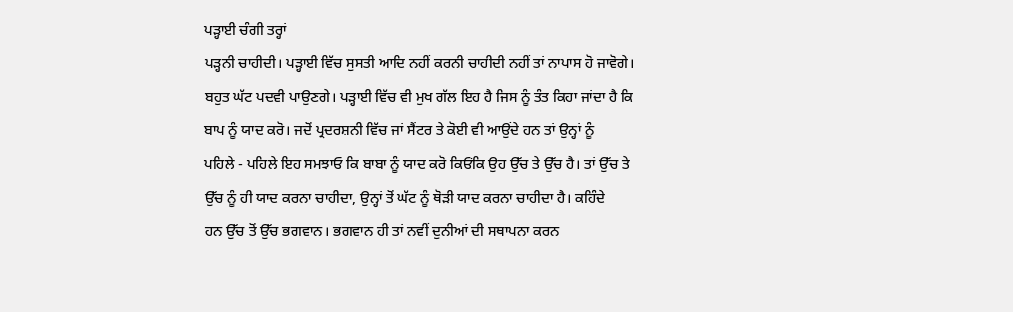ਪੜ੍ਹਾਈ ਚੰਗੀ ਤਰ੍ਹਾਂ
ਪੜ੍ਹਨੀ ਚਾਹੀਦੀ। ਪੜ੍ਹਾਈ ਵਿੱਚ ਸੁਸਤੀ ਆਦਿ ਨਹੀਂ ਕਰਨੀ ਚਾਹੀਦੀ ਨਹੀਂ ਤਾਂ ਨਾਪਾਸ ਹੋ ਜਾਵੋਗੇ।
ਬਹੁਤ ਘੱਟ ਪਦਵੀ ਪਾਉਣਗੇ। ਪੜ੍ਹਾਈ ਵਿੱਚ ਵੀ ਮੁਖ ਗੱਲ ਇਹ ਹੈ ਜਿਸ ਨੂੰ ਤੰਤ ਕਿਹਾ ਜਾਂਦਾ ਹੈ ਕਿ
ਬਾਪ ਨੂੰ ਯਾਦ ਕਰੋ। ਜਦੋਂ ਪ੍ਰਦਰਸ਼ਨੀ ਵਿੱਚ ਜਾਂ ਸੈਂਟਰ ਤੇ ਕੋਈ ਵੀ ਆਉਂਦੇ ਹਨ ਤਾਂ ਉਨ੍ਹਾਂ ਨੂੰ
ਪਹਿਲੇ - ਪਹਿਲੇ ਇਹ ਸਮਝਾਓ ਕਿ ਬਾਬਾ ਨੂੰ ਯਾਦ ਕਰੋ ਕਿਓਂਕਿ ਉਹ ਉੱਚ ਤੇ ਉੱਚ ਹੈ। ਤਾਂ ਉੱਚ ਤੇ
ਉੱਚ ਨੂੰ ਹੀ ਯਾਦ ਕਰਨਾ ਚਾਹੀਦਾ, ਉਨ੍ਹਾਂ ਤੋਂ ਘੱਟ ਨੂੰ ਥੋੜੀ ਯਾਦ ਕਰਨਾ ਚਾਹੀਦਾ ਹੈ। ਕਹਿੰਦੇ
ਹਨ ਉੱਚ ਤੋਂ ਉੱਚ ਭਗਵਾਨ। ਭਗਵਾਨ ਹੀ ਤਾਂ ਨਵੀਂ ਦੁਨੀਆਂ ਦੀ ਸਥਾਪਨਾ ਕਰਨ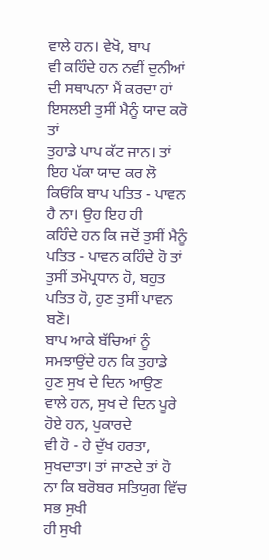ਵਾਲੇ ਹਨ। ਵੇਖੋ, ਬਾਪ
ਵੀ ਕਹਿੰਦੇ ਹਨ ਨਵੀਂ ਦੁਨੀਆਂ ਦੀ ਸਥਾਪਨਾ ਮੈਂ ਕਰਦਾ ਹਾਂ ਇਸਲਈ ਤੁਸੀਂ ਮੈਨੂੰ ਯਾਦ ਕਰੋ ਤਾਂ
ਤੁਹਾਡੇ ਪਾਪ ਕੱਟ ਜਾਨ। ਤਾਂ ਇਹ ਪੱਕਾ ਯਾਦ ਕਰ ਲੋ ਕਿਓਂਕਿ ਬਾਪ ਪਤਿਤ - ਪਾਵਨ ਹੈ ਨਾ। ਉਹ ਇਹ ਹੀ
ਕਹਿੰਦੇ ਹਨ ਕਿ ਜਦੋਂ ਤੁਸੀਂ ਮੈਨੂੰ ਪਤਿਤ - ਪਾਵਨ ਕਹਿੰਦੇ ਹੋ ਤਾਂ ਤੁਸੀਂ ਤਮੋਪ੍ਰਧਾਨ ਹੋ, ਬਹੁਤ
ਪਤਿਤ ਹੋ, ਹੁਣ ਤੁਸੀਂ ਪਾਵਨ ਬਣੋ।
ਬਾਪ ਆਕੇ ਬੱਚਿਆਂ ਨੂੰ
ਸਮਝਾਉਂਦੇ ਹਨ ਕਿ ਤੁਹਾਡੇ ਹੁਣ ਸੁਖ ਦੇ ਦਿਨ ਆਉਣ ਵਾਲੇ ਹਨ, ਸੁਖ ਦੇ ਦਿਨ ਪੂਰੇ ਹੋਏ ਹਨ, ਪੁਕਾਰਦੇ
ਵੀ ਹੋ - ਹੇ ਦੁੱਖ ਹਰਤਾ, ਸੁਖਦਾਤਾ। ਤਾਂ ਜਾਣਦੇ ਤਾਂ ਹੋ ਨਾ ਕਿ ਬਰੋਬਰ ਸਤਿਯੁਗ ਵਿੱਚ ਸਭ ਸੁਖੀ
ਹੀ ਸੁਖੀ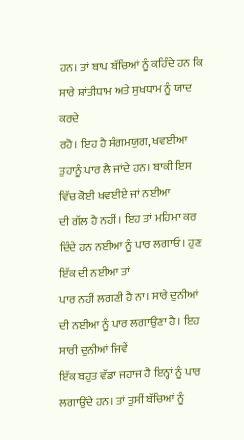ਹਨ। ਤਾਂ ਬਾਪ ਬੱਚਿਆਂ ਨੂੰ ਕਹਿੰਦੇ ਹਨ ਕਿ ਸਾਰੇ ਸ਼ਾਂਤੀਧਾਮ ਅਤੇ ਸੁਖਧਾਮ ਨੂੰ ਯਾਦ ਕਰਦੇ
ਰਹੋ। ਇਹ ਹੈ ਸੰਗਮਯੁਗ, ਖਵਈਆ ਤੁਹਾਨੂੰ ਪਾਰ ਲੈ ਜਾਂਦੇ ਹਨ। ਬਾਕੀ ਇਸ ਵਿੱਚ ਕੋਈ ਖਵਈਏ ਜਾਂ ਨਈਆ
ਦੀ ਗੱਲ ਹੈ ਨਹੀਂ। ਇਹ ਤਾਂ ਮਹਿਮਾ ਕਰ ਦਿੰਦੇ ਹਨ ਨਈਆ ਨੂੰ ਪਾਰ ਲਗਾਓ। ਹੁਣ ਇੱਕ ਦੀ ਨਈਆ ਤਾਂ
ਪਾਰ ਨਹੀਂ ਲਗਣੀ ਹੈ ਨਾ। ਸਾਰੇ ਦੁਨੀਆਂ ਦੀ ਨਈਆ ਨੂੰ ਪਾਰ ਲਗਾਉਣਾ ਹੈ। ਇਹ ਸਾਰੀ ਦੁਨੀਆਂ ਜਿਵੇਂ
ਇੱਕ ਬਹੁਤ ਵੱਡਾ ਜਹਾਜ ਹੈ ਇਨ੍ਹਾਂ ਨੂੰ ਪਾਰ ਲਗਾਉਂਦੇ ਹਨ। ਤਾਂ ਤੁਸੀਂ ਬੱਚਿਆਂ ਨੂੰ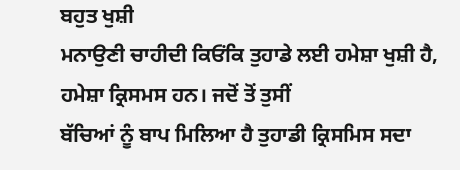ਬਹੁਤ ਖੁਸ਼ੀ
ਮਨਾਉਣੀ ਚਾਹੀਦੀ ਕਿਓਂਕਿ ਤੁਹਾਡੇ ਲਈ ਹਮੇਸ਼ਾ ਖੁਸ਼ੀ ਹੈ, ਹਮੇਸ਼ਾ ਕ੍ਰਿਸਮਸ ਹਨ। ਜਦੋਂ ਤੋਂ ਤੁਸੀਂ
ਬੱਚਿਆਂ ਨੂੰ ਬਾਪ ਮਿਲਿਆ ਹੈ ਤੁਹਾਡੀ ਕ੍ਰਿਸਮਿਸ ਸਦਾ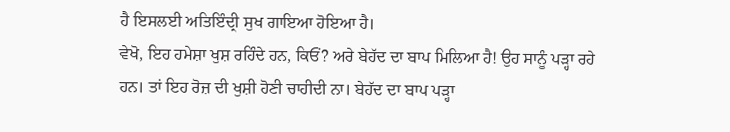ਹੈ ਇਸਲਈ ਅਤਿਇੰਦ੍ਰੀ ਸੁਖ ਗਾਇਆ ਹੋਇਆ ਹੈ।
ਵੇਖੋ, ਇਹ ਹਮੇਸ਼ਾ ਖੁਸ਼ ਰਹਿੰਦੇ ਹਨ, ਕਿਓਂ? ਅਰੇ ਬੇਹੱਦ ਦਾ ਬਾਪ ਮਿਲਿਆ ਹੈ! ਉਹ ਸਾਨੂੰ ਪੜ੍ਹਾ ਰਹੇ
ਹਨ। ਤਾਂ ਇਹ ਰੋਜ਼ ਦੀ ਖੁਸ਼ੀ ਹੋਣੀ ਚਾਹੀਦੀ ਨਾ। ਬੇਹੱਦ ਦਾ ਬਾਪ ਪੜ੍ਹਾ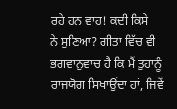ਰਹੇ ਹਨ ਵਾਹ! ਕਦੀ ਕਿਸੇ
ਨੇ ਸੁਣਿਆ? ਗੀਤਾ ਵਿੱਚ ਵੀ ਭਗਵਾਨੁਵਾਚ ਹੈ ਕਿ ਮੈਂ ਤੁਹਾਨੂੰ ਰਾਜਯੋਗ ਸਿਖਾਉਂਦਾ ਹਾਂ, ਜਿਵੇਂ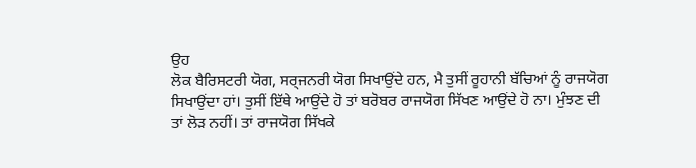ਉਹ
ਲੋਕ ਬੈਰਿਸਟਰੀ ਯੋਗ, ਸਰ੍ਜਨਰੀ ਯੋਗ ਸਿਖਾਉਂਦੇ ਹਨ, ਮੈ ਤੁਸੀਂ ਰੂਹਾਨੀ ਬੱਚਿਆਂ ਨੂੰ ਰਾਜਯੋਗ
ਸਿਖਾਉਂਦਾ ਹਾਂ। ਤੁਸੀਂ ਇੱਥੇ ਆਉਂਦੇ ਹੋ ਤਾਂ ਬਰੋਬਰ ਰਾਜਯੋਗ ਸਿੱਖਣ ਆਉਂਦੇ ਹੋ ਨਾ। ਮੁੰਝਣ ਦੀ
ਤਾਂ ਲੋੜ ਨਹੀਂ। ਤਾਂ ਰਾਜਯੋਗ ਸਿੱਖਕੇ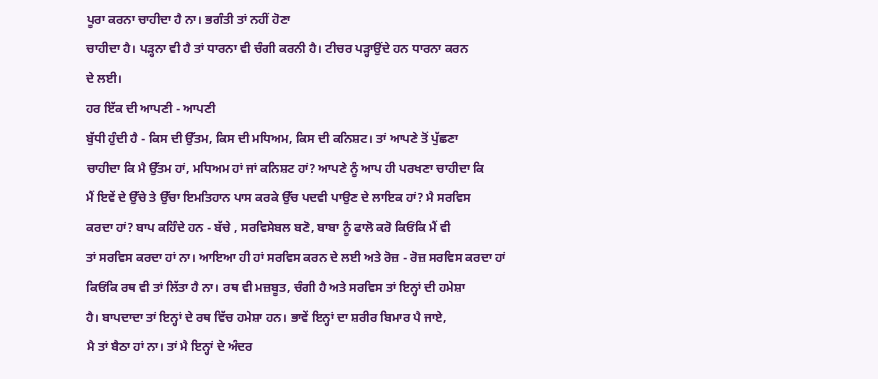ਪੂਰਾ ਕਰਨਾ ਚਾਹੀਦਾ ਹੈ ਨਾ। ਭਗੰਤੀ ਤਾਂ ਨਹੀਂ ਹੋਣਾ
ਚਾਹੀਦਾ ਹੈ। ਪੜ੍ਹਨਾ ਵੀ ਹੈ ਤਾਂ ਧਾਰਨਾ ਵੀ ਚੰਗੀ ਕਰਨੀ ਹੈ। ਟੀਚਰ ਪੜ੍ਹਾਉਂਦੇ ਹਨ ਧਾਰਨਾ ਕਰਨ
ਦੇ ਲਈ।
ਹਰ ਇੱਕ ਦੀ ਆਪਣੀ - ਆਪਣੀ
ਬੁੱਧੀ ਹੁੰਦੀ ਹੈ - ਕਿਸ ਦੀ ਉੱਤਮ, ਕਿਸ ਦੀ ਮਧਿਅਮ, ਕਿਸ ਦੀ ਕਨਿਸ਼ਟ। ਤਾਂ ਆਪਣੇ ਤੋਂ ਪੁੱਛਣਾ
ਚਾਹੀਦਾ ਕਿ ਮੈ ਉੱਤਮ ਹਾਂ, ਮਧਿਅਮ ਹਾਂ ਜਾਂ ਕਨਿਸ਼ਟ ਹਾਂ? ਆਪਣੇ ਨੂੰ ਆਪ ਹੀ ਪਰਖਣਾ ਚਾਹੀਦਾ ਕਿ
ਮੈਂ ਇਵੇਂ ਦੇ ਉੱਚੇ ਤੇ ਉੱਚਾ ਇਮਤਿਹਾਨ ਪਾਸ ਕਰਕੇ ਉੱਚ ਪਦਵੀ ਪਾਉਣ ਦੇ ਲਾਇਕ ਹਾਂ? ਮੈ ਸਰਵਿਸ
ਕਰਦਾ ਹਾਂ? ਬਾਪ ਕਹਿੰਦੇ ਹਨ - ਬੱਚੇ , ਸਰਵਿਸੇਬਲ ਬਣੋ, ਬਾਬਾ ਨੂੰ ਫਾਲੋ ਕਰੋ ਕਿਓਂਕਿ ਮੈਂ ਵੀ
ਤਾਂ ਸਰਵਿਸ ਕਰਦਾ ਹਾਂ ਨਾ। ਆਇਆ ਹੀ ਹਾਂ ਸਰਵਿਸ ਕਰਨ ਦੇ ਲਈ ਅਤੇ ਰੋਜ਼ - ਰੋਜ਼ ਸਰਵਿਸ ਕਰਦਾ ਹਾਂ
ਕਿਓਂਕਿ ਰਥ ਵੀ ਤਾਂ ਲਿੱਤਾ ਹੈ ਨਾ। ਰਥ ਵੀ ਮਜ਼ਬੂਤ, ਚੰਗੀ ਹੈ ਅਤੇ ਸਰਵਿਸ ਤਾਂ ਇਨ੍ਹਾਂ ਦੀ ਹਮੇਸ਼ਾ
ਹੈ। ਬਾਪਦਾਦਾ ਤਾਂ ਇਨ੍ਹਾਂ ਦੇ ਰਥ ਵਿੱਚ ਹਮੇਸ਼ਾ ਹਨ। ਭਾਵੇਂ ਇਨ੍ਹਾਂ ਦਾ ਸ਼ਰੀਰ ਬਿਮਾਰ ਪੈ ਜਾਏ,
ਮੈ ਤਾਂ ਬੈਠਾ ਹਾਂ ਨਾ। ਤਾਂ ਮੈ ਇਨ੍ਹਾਂ ਦੇ ਅੰਦਰ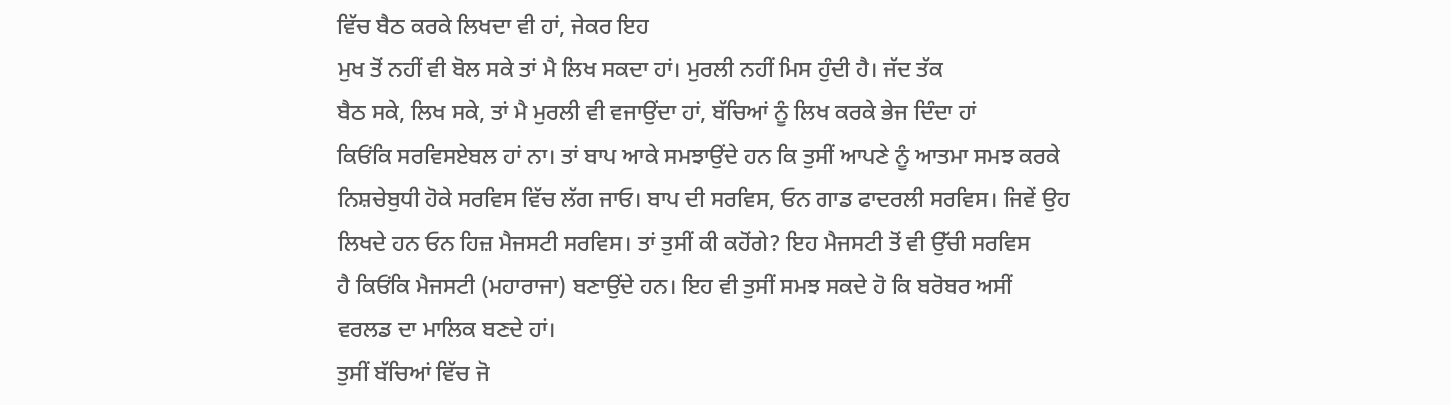ਵਿੱਚ ਬੈਠ ਕਰਕੇ ਲਿਖਦਾ ਵੀ ਹਾਂ, ਜੇਕਰ ਇਹ
ਮੁਖ ਤੋਂ ਨਹੀਂ ਵੀ ਬੋਲ ਸਕੇ ਤਾਂ ਮੈ ਲਿਖ ਸਕਦਾ ਹਾਂ। ਮੁਰਲੀ ਨਹੀਂ ਮਿਸ ਹੁੰਦੀ ਹੈ। ਜੱਦ ਤੱਕ
ਬੈਠ ਸਕੇ, ਲਿਖ ਸਕੇ, ਤਾਂ ਮੈ ਮੁਰਲੀ ਵੀ ਵਜਾਉਂਦਾ ਹਾਂ, ਬੱਚਿਆਂ ਨੂੰ ਲਿਖ ਕਰਕੇ ਭੇਜ ਦਿੰਦਾ ਹਾਂ
ਕਿਓਂਕਿ ਸਰਵਿਸਏਬਲ ਹਾਂ ਨਾ। ਤਾਂ ਬਾਪ ਆਕੇ ਸਮਝਾਉਂਦੇ ਹਨ ਕਿ ਤੁਸੀਂ ਆਪਣੇ ਨੂੰ ਆਤਮਾ ਸਮਝ ਕਰਕੇ
ਨਿਸ਼ਚੇਬੁਧੀ ਹੋਕੇ ਸਰਵਿਸ ਵਿੱਚ ਲੱਗ ਜਾਓ। ਬਾਪ ਦੀ ਸਰਵਿਸ, ਓਨ ਗਾਡ ਫਾਦਰਲੀ ਸਰਵਿਸ। ਜਿਵੇਂ ਉਹ
ਲਿਖਦੇ ਹਨ ਓਨ ਹਿਜ਼ ਮੈਜਸਟੀ ਸਰਵਿਸ। ਤਾਂ ਤੁਸੀਂ ਕੀ ਕਹੋਂਗੇ? ਇਹ ਮੈਜਸਟੀ ਤੋਂ ਵੀ ਉੱਚੀ ਸਰਵਿਸ
ਹੈ ਕਿਓਂਕਿ ਮੈਜਸਟੀ (ਮਹਾਰਾਜਾ) ਬਣਾਉਂਦੇ ਹਨ। ਇਹ ਵੀ ਤੁਸੀਂ ਸਮਝ ਸਕਦੇ ਹੋ ਕਿ ਬਰੋਬਰ ਅਸੀਂ
ਵਰਲਡ ਦਾ ਮਾਲਿਕ ਬਣਦੇ ਹਾਂ।
ਤੁਸੀਂ ਬੱਚਿਆਂ ਵਿੱਚ ਜੋ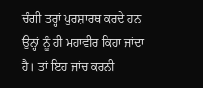ਚੰਗੀ ਤਰ੍ਹਾਂ ਪੁਰਸ਼ਾਰਥ ਕਰਦੇ ਹਨ ਉਨ੍ਹਾਂ ਨੂੰ ਹੀ ਮਹਾਵੀਰ ਕਿਹਾ ਜਾਂਦਾ ਹੈ। ਤਾਂ ਇਹ ਜਾਂਚ ਕਰਨੀ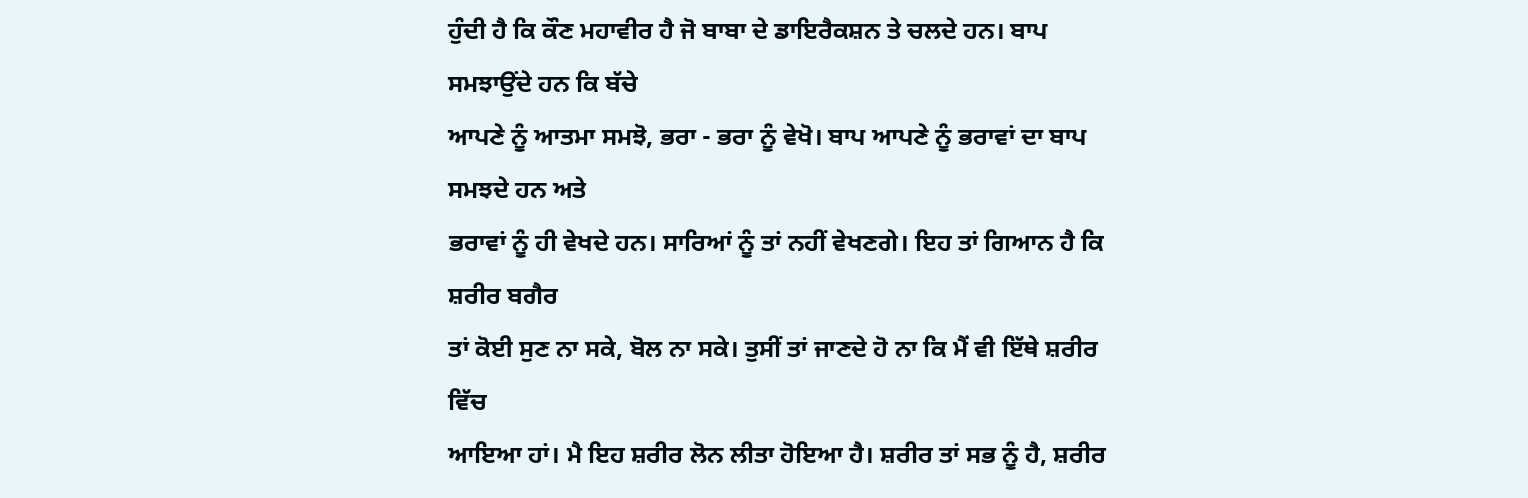ਹੁੰਦੀ ਹੈ ਕਿ ਕੌਣ ਮਹਾਵੀਰ ਹੈ ਜੋ ਬਾਬਾ ਦੇ ਡਾਇਰੈਕਸ਼ਨ ਤੇ ਚਲਦੇ ਹਨ। ਬਾਪ ਸਮਝਾਉਂਦੇ ਹਨ ਕਿ ਬੱਚੇ
ਆਪਣੇ ਨੂੰ ਆਤਮਾ ਸਮਝੋ, ਭਰਾ - ਭਰਾ ਨੂੰ ਵੇਖੋ। ਬਾਪ ਆਪਣੇ ਨੂੰ ਭਰਾਵਾਂ ਦਾ ਬਾਪ ਸਮਝਦੇ ਹਨ ਅਤੇ
ਭਰਾਵਾਂ ਨੂੰ ਹੀ ਵੇਖਦੇ ਹਨ। ਸਾਰਿਆਂ ਨੂੰ ਤਾਂ ਨਹੀਂ ਵੇਖਣਗੇ। ਇਹ ਤਾਂ ਗਿਆਨ ਹੈ ਕਿ ਸ਼ਰੀਰ ਬਗੈਰ
ਤਾਂ ਕੋਈ ਸੁਣ ਨਾ ਸਕੇ, ਬੋਲ ਨਾ ਸਕੇ। ਤੁਸੀਂ ਤਾਂ ਜਾਣਦੇ ਹੋ ਨਾ ਕਿ ਮੈਂ ਵੀ ਇੱਥੇ ਸ਼ਰੀਰ ਵਿੱਚ
ਆਇਆ ਹਾਂ। ਮੈ ਇਹ ਸ਼ਰੀਰ ਲੋਨ ਲੀਤਾ ਹੋਇਆ ਹੈ। ਸ਼ਰੀਰ ਤਾਂ ਸਭ ਨੂੰ ਹੈ, ਸ਼ਰੀਰ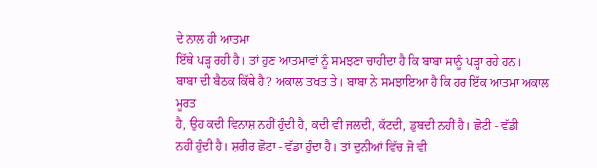ਦੇ ਨਾਲ ਹੀ ਆਤਮਾ
ਇੱਥੇ ਪੜ੍ਹ ਰਹੀ ਹੈ। ਤਾਂ ਹੁਣ ਆਤਮਾਵਾਂ ਨੂੰ ਸਮਝਣਾ ਚਾਹੀਦਾ ਹੈ ਕਿ ਬਾਬਾ ਸਾਨੂੰ ਪੜ੍ਹਾ ਰਹੇ ਹਨ।
ਬਾਬਾ ਦੀ ਬੈਠਕ ਕਿੱਥੇ ਹੈ? ਅਕਾਲ ਤਖਤ ਤੇ। ਬਾਬਾ ਨੇ ਸਮਝਾਇਆ ਹੈ ਕਿ ਹਰ ਇੱਕ ਆਤਮਾ ਅਕਾਲ ਮੂਰਤ
ਹੈ, ਉਹ ਕਦੀ ਵਿਨਾਸ਼ ਨਹੀਂ ਹੁੰਦੀ ਹੈ, ਕਦੀ ਵੀ ਜਲਦੀ, ਕੱਟਦੀ, ਡੁਬਦੀ ਨਹੀਂ ਹੈ। ਛੋਟੀ - ਵੱਡੀ
ਨਹੀਂ ਹੁੰਦੀ ਹੈ। ਸ਼ਰੀਰ ਛੋਟਾ - ਵੱਡਾ ਹੁੰਦਾ ਹੈ। ਤਾਂ ਦੁਨੀਆਂ ਵਿੱਚ ਜੋ ਵੀ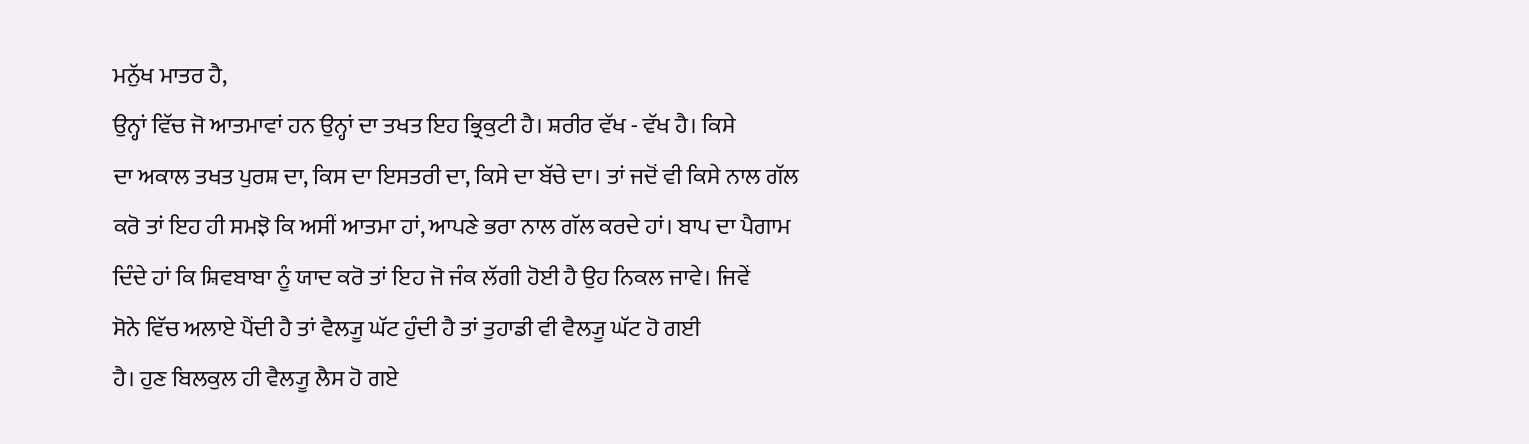ਮਨੁੱਖ ਮਾਤਰ ਹੈ,
ਉਨ੍ਹਾਂ ਵਿੱਚ ਜੋ ਆਤਮਾਵਾਂ ਹਨ ਉਨ੍ਹਾਂ ਦਾ ਤਖਤ ਇਹ ਭ੍ਰਿਕੁਟੀ ਹੈ। ਸ਼ਰੀਰ ਵੱਖ - ਵੱਖ ਹੈ। ਕਿਸੇ
ਦਾ ਅਕਾਲ ਤਖਤ ਪੁਰਸ਼ ਦਾ, ਕਿਸ ਦਾ ਇਸਤਰੀ ਦਾ, ਕਿਸੇ ਦਾ ਬੱਚੇ ਦਾ। ਤਾਂ ਜਦੋਂ ਵੀ ਕਿਸੇ ਨਾਲ ਗੱਲ
ਕਰੋ ਤਾਂ ਇਹ ਹੀ ਸਮਝੋ ਕਿ ਅਸੀਂ ਆਤਮਾ ਹਾਂ, ਆਪਣੇ ਭਰਾ ਨਾਲ ਗੱਲ ਕਰਦੇ ਹਾਂ। ਬਾਪ ਦਾ ਪੈਗਾਮ
ਦਿੰਦੇ ਹਾਂ ਕਿ ਸ਼ਿਵਬਾਬਾ ਨੂੰ ਯਾਦ ਕਰੋ ਤਾਂ ਇਹ ਜੋ ਜੰਕ ਲੱਗੀ ਹੋਈ ਹੈ ਉਹ ਨਿਕਲ ਜਾਵੇ। ਜਿਵੇਂ
ਸੋਨੇ ਵਿੱਚ ਅਲਾਏ ਪੈਂਦੀ ਹੈ ਤਾਂ ਵੈਲ੍ਯੂ ਘੱਟ ਹੁੰਦੀ ਹੈ ਤਾਂ ਤੁਹਾਡੀ ਵੀ ਵੈਲ੍ਯੂ ਘੱਟ ਹੋ ਗਈ
ਹੈ। ਹੁਣ ਬਿਲਕੁਲ ਹੀ ਵੈਲ੍ਯੂ ਲੈਸ ਹੋ ਗਏ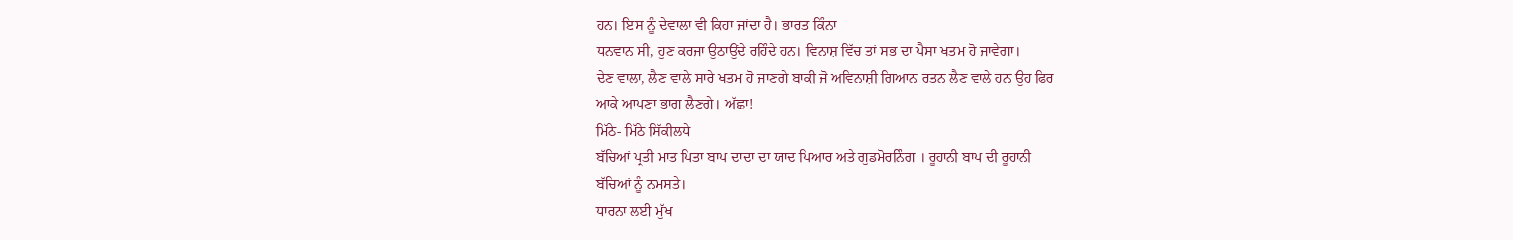ਹਨ। ਇਸ ਨੂੰ ਦੇਵਾਲਾ ਵੀ ਕਿਹਾ ਜਾਂਦਾ ਹੈ। ਭਾਰਤ ਕਿੰਨਾ
ਧਨਵਾਨ ਸੀ, ਹੁਣ ਕਰਜਾ ਉਠਾਉਂਦੇ ਰਹਿੰਦੇ ਹਨ। ਵਿਨਾਸ਼ ਵਿੱਚ ਤਾਂ ਸਭ ਦਾ ਪੈਸਾ ਖਤਮ ਹੋ ਜਾਵੇਗਾ।
ਦੇਣ ਵਾਲਾ, ਲੈਣ ਵਾਲੇ ਸਾਰੇ ਖਤਮ ਹੋ ਜਾਣਗੇ ਬਾਕੀ ਜੋ ਅਵਿਨਾਸ਼ੀ ਗਿਆਨ ਰਤਨ ਲੈਣ ਵਾਲੇ ਹਨ ਉਹ ਫਿਰ
ਆਕੇ ਆਪਣਾ ਭਾਗ ਲੈਣਗੇ। ਅੱਛਾ!
ਮਿੱਠੇ- ਮਿੱਠੇ ਸਿੱਕੀਲਧੇ
ਬੱਚਿਆਂ ਪ੍ਰਤੀ ਮਾਤ ਪਿਤਾ ਬਾਪ ਦਾਦਾ ਦਾ ਯਾਦ ਪਿਆਰ ਅਤੇ ਗੁਡਮੋਰਨਿੰਗ । ਰੂਹਾਨੀ ਬਾਪ ਦੀ ਰੂਹਾਨੀ
ਬੱਚਿਆਂ ਨੂੰ ਨਮਸਤੇ।
ਧਾਰਨਾ ਲਈ ਮੁੱਖ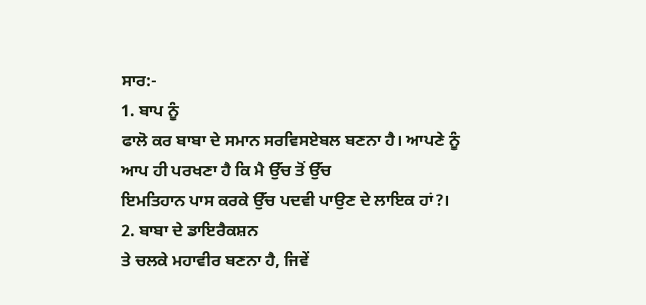ਸਾਰ:-
1. ਬਾਪ ਨੂੰ
ਫਾਲੋ ਕਰ ਬਾਬਾ ਦੇ ਸਮਾਨ ਸਰਵਿਸਏਬਲ ਬਣਨਾ ਹੈ। ਆਪਣੇ ਨੂੰ ਆਪ ਹੀ ਪਰਖਣਾ ਹੈ ਕਿ ਮੈ ਉੱਚ ਤੋਂ ਉੱਚ
ਇਮਤਿਹਾਨ ਪਾਸ ਕਰਕੇ ਉੱਚ ਪਦਵੀ ਪਾਉਣ ਦੇ ਲਾਇਕ ਹਾਂ?।
2. ਬਾਬਾ ਦੇ ਡਾਇਰੈਕਸ਼ਨ
ਤੇ ਚਲਕੇ ਮਹਾਵੀਰ ਬਣਨਾ ਹੈ, ਜਿਵੇਂ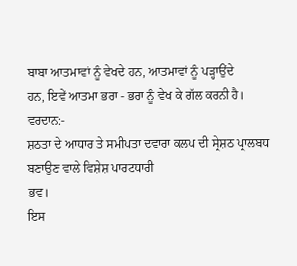ਬਾਬਾ ਆਤਮਾਵਾਂ ਨੂੰ ਵੇਖਦੇ ਹਨ, ਆਤਮਾਵਾਂ ਨੂੰ ਪੜ੍ਹਾਉਂਦੇ
ਹਨ, ਇਵੇਂ ਆਤਮਾ ਭਰਾ - ਭਰਾ ਨੂੰ ਵੇਖ ਕੇ ਗੱਲ ਕਰਨੀ ਹੈ।
ਵਰਦਾਨ:-
ਸ਼ਠਤਾ ਦੇ ਆਧਾਰ ਤੇ ਸਮੀਪਤਾ ਦਵਾਰਾ ਕਲਪ ਦੀ ਸ੍ਰੇਸ਼ਠ ਪ੍ਰਾਲਬਧ ਬਣਾਉਣ ਵਾਲੇ ਵਿਸ਼ੇਸ਼ ਪਾਰਟਧਾਰੀ
ਭਵ।
ਇਸ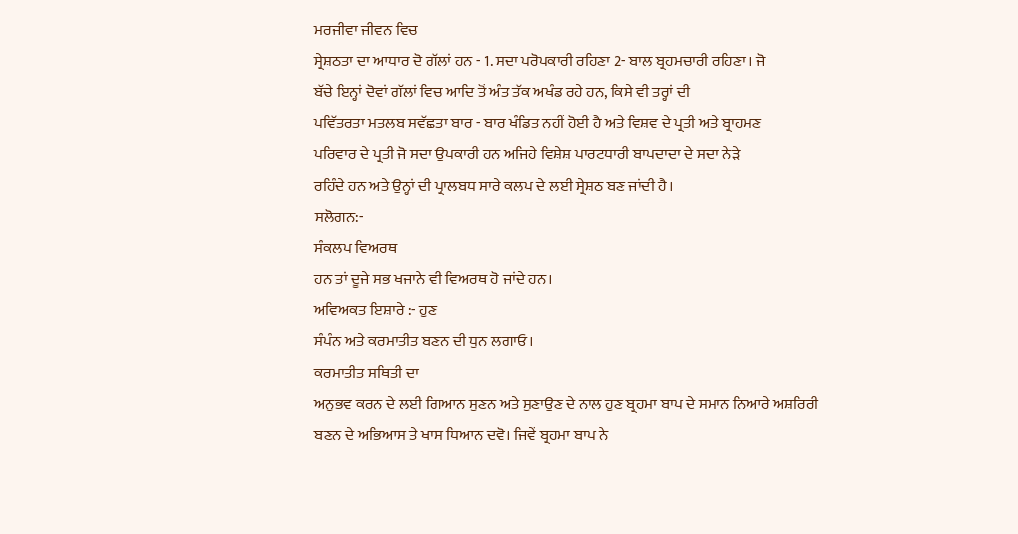ਮਰਜੀਵਾ ਜੀਵਨ ਵਿਚ
ਸ੍ਰੇਸ਼ਠਤਾ ਦਾ ਆਧਾਰ ਦੋ ਗੱਲਾਂ ਹਨ - 1. ਸਦਾ ਪਰੋਪਕਾਰੀ ਰਹਿਣਾ 2- ਬਾਲ ਬ੍ਰਹਮਚਾਰੀ ਰਹਿਣਾ। ਜੋ
ਬੱਚੇ ਇਨ੍ਹਾਂ ਦੋਵਾਂ ਗੱਲਾਂ ਵਿਚ ਆਦਿ ਤੋਂ ਅੰਤ ਤੱਕ ਅਖੰਡ ਰਹੇ ਹਨ, ਕਿਸੇ ਵੀ ਤਰ੍ਹਾਂ ਦੀ
ਪਵਿੱਤਰਤਾ ਮਤਲਬ ਸਵੱਛਤਾ ਬਾਰ - ਬਾਰ ਖੰਡਿਤ ਨਹੀਂ ਹੋਈ ਹੈ ਅਤੇ ਵਿਸ਼ਵ ਦੇ ਪ੍ਰਤੀ ਅਤੇ ਬ੍ਰਾਹਮਣ
ਪਰਿਵਾਰ ਦੇ ਪ੍ਰਤੀ ਜੋ ਸਦਾ ਉਪਕਾਰੀ ਹਨ ਅਜਿਹੇ ਵਿਸ਼ੇਸ਼ ਪਾਰਟਧਾਰੀ ਬਾਪਦਾਦਾ ਦੇ ਸਦਾ ਨੇੜੇ
ਰਹਿੰਦੇ ਹਨ ਅਤੇ ਉਨ੍ਹਾਂ ਦੀ ਪ੍ਰਾਲਬਧ ਸਾਰੇ ਕਲਪ ਦੇ ਲਈ ਸ੍ਰੇਸ਼ਠ ਬਣ ਜਾਂਦੀ ਹੈ।
ਸਲੋਗਨ:-
ਸੰਕਲਪ ਵਿਅਰਥ
ਹਨ ਤਾਂ ਦੂਜੇ ਸਭ ਖਜਾਨੇ ਵੀ ਵਿਅਰਥ ਹੋ ਜਾਂਦੇ ਹਨ।
ਅਵਿਅਕਤ ਇਸ਼ਾਰੇ :- ਹੁਣ
ਸੰਪੰਨ ਅਤੇ ਕਰਮਾਤੀਤ ਬਣਨ ਦੀ ਧੁਨ ਲਗਾਓ।
ਕਰਮਾਤੀਤ ਸਥਿਤੀ ਦਾ
ਅਨੁਭਵ ਕਰਨ ਦੇ ਲਈ ਗਿਆਨ ਸੁਣਨ ਅਤੇ ਸੁਣਾਉਣ ਦੇ ਨਾਲ ਹੁਣ ਬ੍ਰਹਮਾ ਬਾਪ ਦੇ ਸਮਾਨ ਨਿਆਰੇ ਅਸ਼ਰਿਰੀ
ਬਣਨ ਦੇ ਅਭਿਆਸ ਤੇ ਖਾਸ ਧਿਆਨ ਦਵੋ। ਜਿਵੇਂ ਬ੍ਰਹਮਾ ਬਾਪ ਨੇ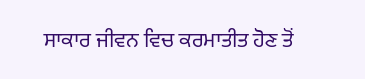ਸਾਕਾਰ ਜੀਵਨ ਵਿਚ ਕਰਮਾਤੀਤ ਹੋਣ ਤੋਂ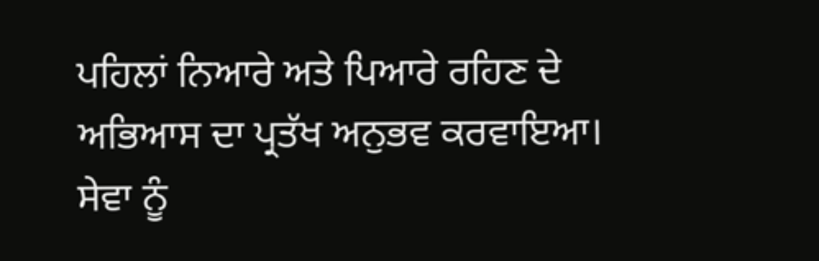ਪਹਿਲਾਂ ਨਿਆਰੇ ਅਤੇ ਪਿਆਰੇ ਰਹਿਣ ਦੇ ਅਭਿਆਸ ਦਾ ਪ੍ਰਤੱਖ ਅਨੁਭਵ ਕਰਵਾਇਆ। ਸੇਵਾ ਨੂੰ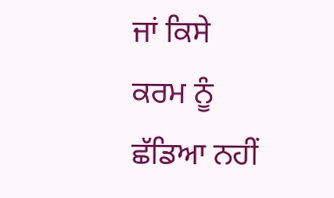ਜਾਂ ਕਿਸੇ
ਕਰਮ ਨੂੰ ਛੱਡਿਆ ਨਹੀਂ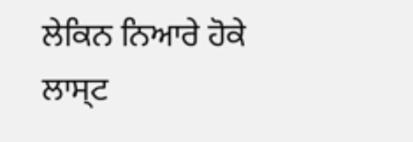ਲੇਕਿਨ ਨਿਆਰੇ ਹੋਕੇ ਲਾਸ੍ਟ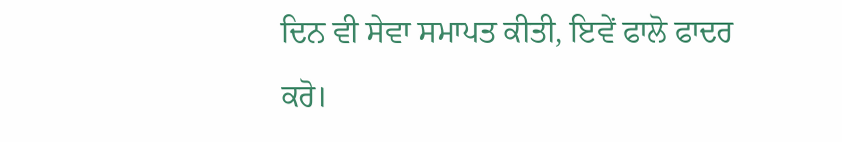ਦਿਨ ਵੀ ਸੇਵਾ ਸਮਾਪਤ ਕੀਤੀ, ਇਵੇਂ ਫਾਲੋ ਫਾਦਰ
ਕਰੋ।